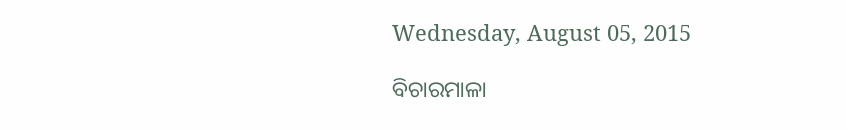Wednesday, August 05, 2015

ବିଚାରମାଳା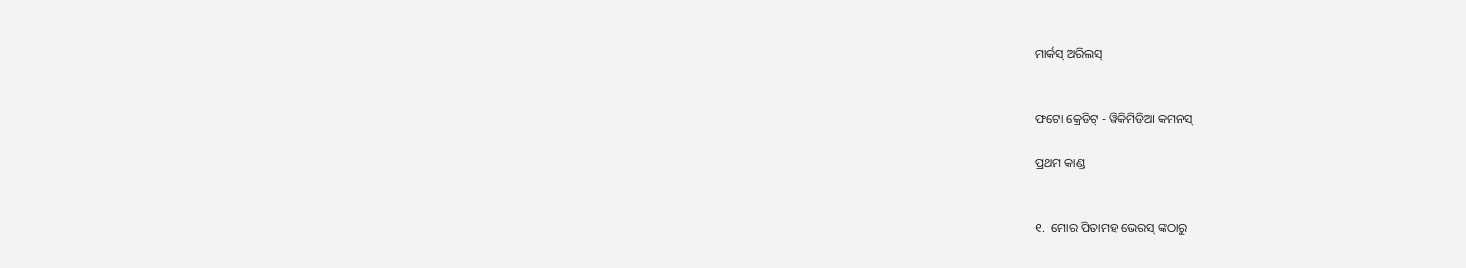ମାର୍କସ୍ ଅରିଲସ୍


ଫଟୋ କ୍ରେଡିଟ୍ - ୱିକିମିଡିଆ କମନସ୍

ପ୍ରଥମ କାଣ୍ଡ


୧.  ମୋର ପିତାମହ ଭେରସ୍ ଙ୍କଠାରୁ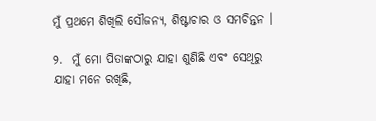ମୁଁ ପ୍ରଥମେ ଶିଖିଲି ସୌଜନ୍ୟ, ଶିଷ୍ଟାଚାର ଓ ସମଚିନ୍ତନ ।

୨.  ମୁଁ ମୋ ପିତାଙ୍କଠାରୁ ଯାହା ଶୁଣିଛି ଏବଂ ସେଥିରୁ ଯାହା ମନେ ରଖିଛି,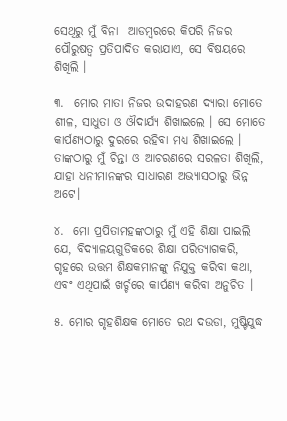ସେଥିରୁ ମୁଁ ବିନା  ଆଡମ୍ବରରେ କିପରି ନିଜର ପୌରୁଷତ୍ୱ ପ୍ରତିପାଦିତ କରାଯାଏ, ସେ ବିଷୟରେ ଶିଖିଲି ।

୩.  ମୋର ମାତା ନିଜର ଉଦାହରଣ ଦ୍ୟାରା ମୋତେ ଶୀଳ, ସାଧୁତା ଓ ଔଦାର୍ଯ୍ୟ ଶିଖାଇଲେ । ସେ ମୋତେ କାର୍ପଣ୍ୟଠାରୁ ଦୁରରେ ରହିବା ମଧ୍ୟ ଶିଖାଇଲେ । ତାଙ୍କଠାରୁ ମୁଁ ଚିନ୍ତା ଓ ଆଚରଣରେ ସରଳତା ଶିଖିଲି, ଯାହା ଧନୀମାନଙ୍କର ସାଧାରଣ ଅଭ୍ୟାସଠାରୁ ଭିନ୍ନ ଅଟେ।

୪.  ମୋ ପ୍ରପିତାମହଙ୍କଠାରୁ ମୁଁ ଏହି ଶିକ୍ଷା ପାଇଲି ଯେ, ବିଦ୍ୟାଳୟଗୁଡିକରେ ଶିକ୍ଷା ପରିତ୍ୟାଗକରି, ଗୃହରେ ଉତ୍ତମ ଶିକ୍ଷକମାନଙ୍କୁ ନିଯୁକ୍ତ କରିବା କଥା, ଏବଂ ଏଥିପାଇଁ ଖର୍ଚ୍ଚରେ କାର୍ପଣ୍ୟ କରିବା ଅନୁଚିତ ।

୫. ମୋର ଗୃହଶିକ୍ଷକ ମୋତେ ରଥ ଦଉଡା, ମୁଷ୍ଟିଯୁଦ୍ଧ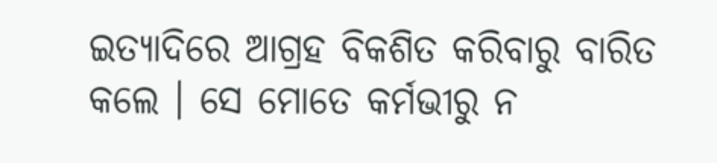ଇତ୍ୟାଦିରେ ଆଗ୍ରହ ବିକଶିତ କରିବାରୁ ବାରିତ କଲେ । ସେ ମୋତେ କର୍ମଭୀରୁ ନ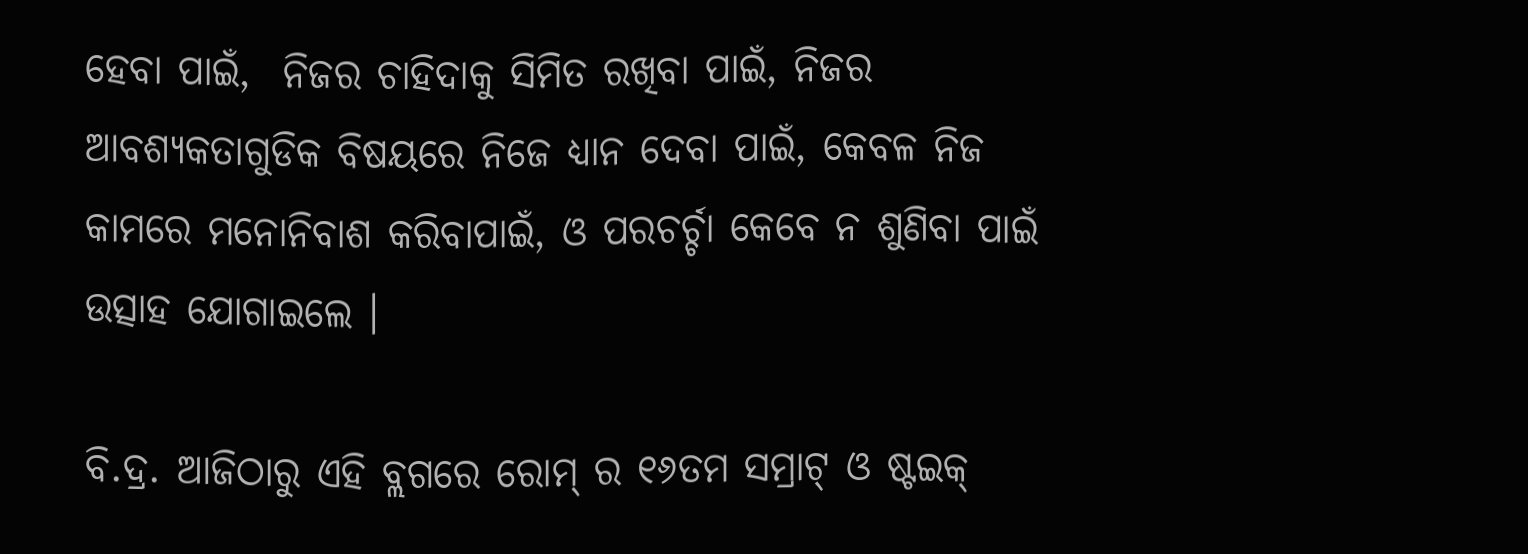ହେବା ପାଇଁ,  ନିଜର ଚାହିଦାକୁ ସିମିତ ରଖିବା ପାଇଁ, ନିଜର ଆବଶ୍ୟକତାଗୁଡିକ ବିଷୟରେ ନିଜେ ଧ୍ୟାନ ଦେବା ପାଇଁ, କେବଳ ନିଜ କାମରେ ମନୋନିବାଶ କରିବାପାଇଁ, ଓ ପରଚର୍ଚ୍ଚା କେବେ ନ ଶୁଣିବା ପାଇଁ ଉତ୍ସାହ ଯୋଗାଇଲେ ।

ବି.ଦ୍ର. ଆଜିଠାରୁ ଏହି ବ୍ଲଗରେ ରୋମ୍ ର ୧୬ତମ ସମ୍ରାଟ୍ ଓ ଷ୍ଟଇକ୍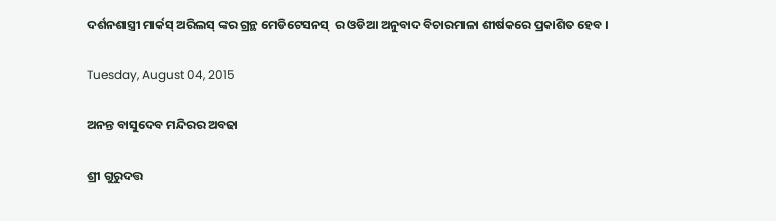ଦର୍ଶନଶାସ୍ତ୍ରୀ ମାର୍କସ୍ ଅରିଲସ୍ ଙ୍କର ଗ୍ରନ୍ଥ ମେଡିଟେସନସ୍  ର ଓଡିଆ ଅନୁବାଦ ବିଚାରମାଳା ଶୀର୍ଷକରେ ପ୍ରକାଶିତ ହେବ ।

Tuesday, August 04, 2015

ଅନନ୍ତ ବାସୁଦେବ ମନ୍ଦିରର ଅବଢା

ଶ୍ରୀ ଗୁରୁଦତ୍ତ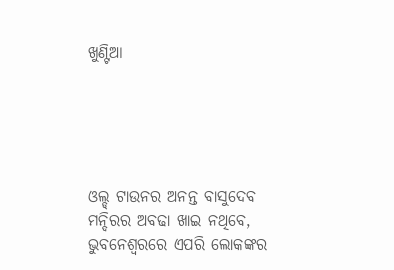ଖୁଣ୍ଟିଆ





ଓଲ୍ଡ୍ ଟାଉନର ଅନନ୍ତ ବାସୁଦେବ ମନ୍ଦିରର ଅବଢା ଖାଇ ନଥିବେ, ଭୁବନେଶ୍ୱରରେ ଏପରି ଲୋକଙ୍କର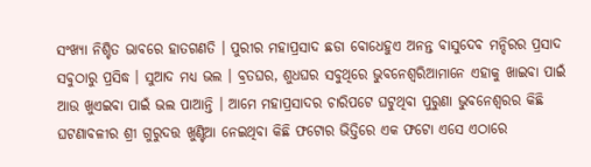ସଂଖ୍ୟା ନିଶ୍ଚିତ ଭାବରେ ହାତଗଣତି । ପୁରୀର ମହାପ୍ରସାଦ ଛଡା ବୋଧେହୁଏ ଅନନ୍ତ ବାସୁଦେବ ମନ୍ଦିରର ପ୍ରସାଦ ସବୁଠାରୁ ପ୍ରସିଦ୍ଧ । ସୁଆଦ ମଧ୍ୟ ଭଲ । ବ୍ରତଘର, ଶୁଧଘର ସବୁଥିରେ ଭୁବନେଶ୍ୱରିଆମାନେ ଏହାକୁ ଖାଇବା ପାଇଁ ଆଉ ଖୁଏଇବା ପାଇଁ ଭଲ ପାଆନ୍ତି । ଆମେ ମହାପ୍ରସାଦର ଚାରିପଟେ ଘଟୁଥିବା ପୁରୁଣା ଭୁବନେଶ୍ୱରର କିଛି ଘଟଣାବଳୀର ଶ୍ରୀ ଗୁରୁଦତ୍ତ ଖୁଣ୍ଟିଆ ନେଇଥିବା କିଛି ଫଟୋର ଭିତ୍ତିରେ ଏକ ଫଟୋ ଏସେ ଏଠାରେ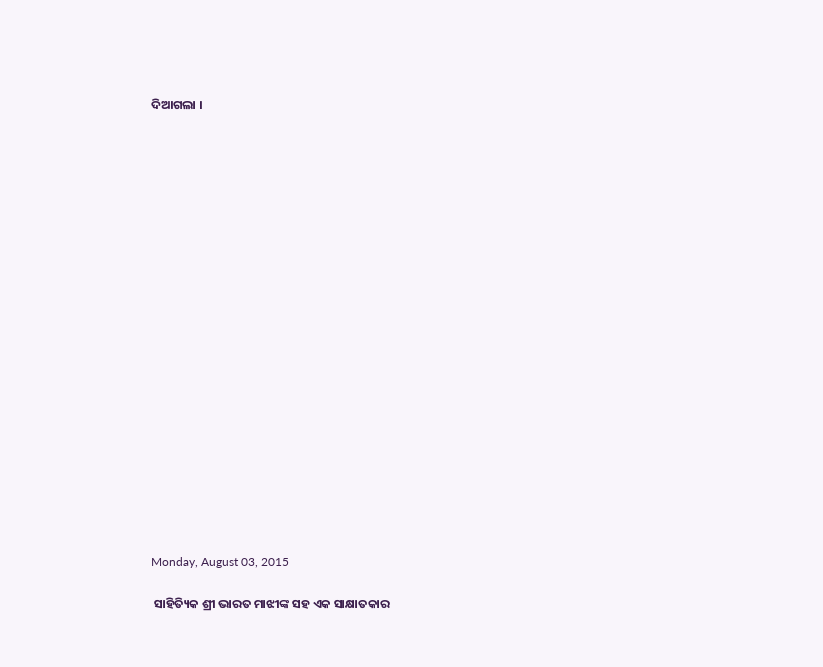ଦିଆଗଲା ।





















Monday, August 03, 2015

 ସାହିତ୍ୟିକ ଶ୍ରୀ ଭାରତ ମାଝୀଙ୍କ ସହ ଏକ ସାକ୍ଷାତକାର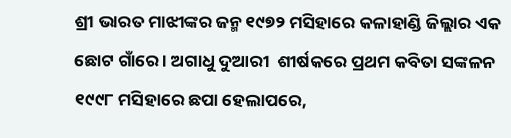ଶ୍ରୀ ଭାରତ ମାଝୀଙ୍କର ଜନ୍ମ ୧୯୭୨ ମସିହାରେ କଳାହାଣ୍ଡି ଜିଲ୍ଲାର ଏକ ଛୋଟ ଗାଁରେ । ଅଗାଧୁ ଦୁଆରୀ  ଶୀର୍ଷକରେ ପ୍ରଥମ କବିତା ସଙ୍କଳନ ୧୯୯୮ ମସିହାରେ ଛପା ହେଲାପରେ,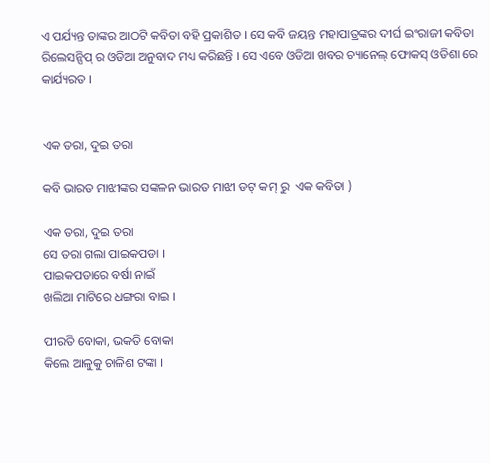ଏ ପର୍ଯ୍ୟନ୍ତ ତାଙ୍କର ଆଠଟି କବିତା ବହି ପ୍ରକାଶିତ । ସେ କବି ଜୟନ୍ତ ମହାପାତ୍ରଙ୍କର ଦୀର୍ଘ ଇଂରାଜୀ କବିତା ରିଲେସନ୍ସିପ୍ ର ଓଡିଆ ଅନୁବାଦ ମଧ୍ୟ କରିଛନ୍ତି । ସେ ଏବେ ଓଡିଆ ଖବର ଚ୍ୟାନେଲ୍ ଫୋକସ୍ ଓଡିଶା ରେ କାର୍ଯ୍ୟରତ ।


ଏକ ତରା, ଦୁଇ ତରା

କବି ଭାରତ ମାଝୀଙ୍କର ସଙ୍କଳନ ଭାରତ ମାଝୀ ଡଟ୍ କମ୍ ରୁ  ଏକ କବିତା )

ଏକ ତରା, ଦୁଇ ତରା
ସେ ତରା ଗଲା ପାଇକପଡା ।
ପାଇକପଡାରେ ବର୍ଷା ନାଇଁ
ଖଲିଆ ମାଟିରେ ଧଙ୍ଗରା ବାଇ ।

ପୀରତି ବୋକା, ଭକତି ବୋକା
କିଲେ ଆଳୁକୁ ଚାଳିଶ ଟଙ୍କା ।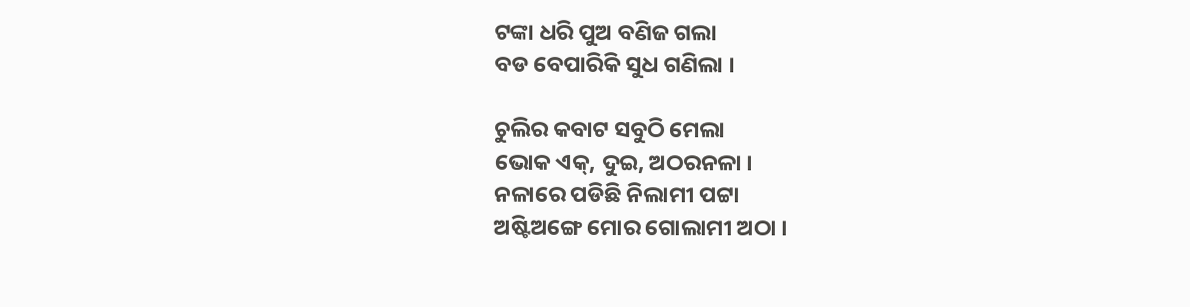ଟଙ୍କା ଧରି ପୁଅ ବଣିଜ ଗଲା
ବଡ ବେପାରିକି ସୁଧ ଗଣିଲା ।

ଚୁଲିର କବାଟ ସବୁଠି ମେଲା
ଭୋକ ଏକ୍, ଦୁଇ, ଅଠରନଳା ।
ନଳାରେ ପଡିଛି ନିଲାମୀ ପଟ୍ଟା
ଅଷ୍ଟିଅଙ୍ଗେ ମୋର ଗୋଲାମୀ ଅଠା ।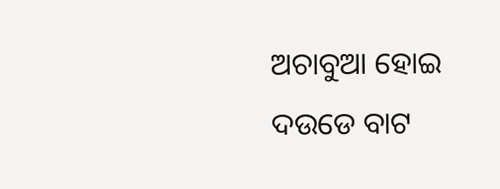ଅଚାବୁଆ ହୋଇ ଦଉଡେ ବାଟ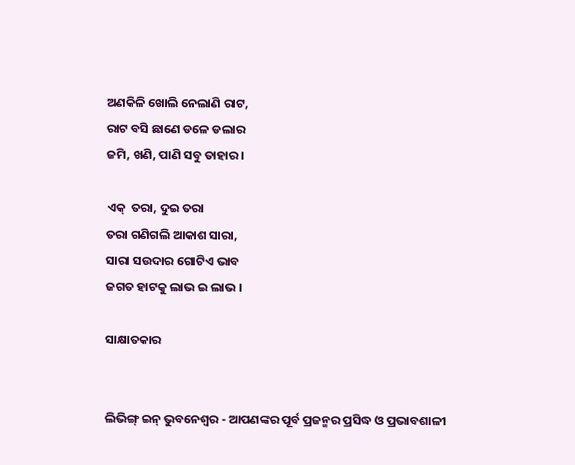ଅଣକିଳି ଖୋଲି ନେଲାଣି ରାଟ,
ରାଟ ବସି ଛାଣେ ଡଳେ ଡଲାର
ଜମି, ଖଣି, ପାଣି ସବୁ ତାହାର ।

ଏକ୍  ତରା, ଦୁଇ ତରା
ତରା ଗଣିଗଲି ଆକାଶ ସାରା,
ସାରା ସଉଦାର ଗୋଟିଏ ଭାବ
ଜଗତ ହାଟକୁ ଲାଭ ଇ ଲାଭ ।

ସାକ୍ଷାତକାର


ଲିଭିଙ୍ଗ୍ ଇନ୍ ଭୁବନେଶ୍ୱର - ଆପଣଙ୍କର ପୂର୍ବ ପ୍ରଜନ୍ମର ପ୍ରସିଦ୍ଧ ଓ ପ୍ରଭାବଶାଳୀ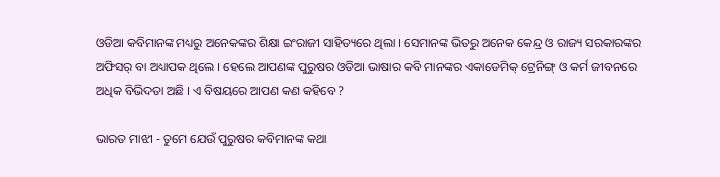ଓଡିଆ କବିମାନଙ୍କ ମଧ୍ୟରୁ ଅନେକଙ୍କର ଶିକ୍ଷା ଇଂରାଜୀ ସାହିତ୍ୟରେ ଥିଲା । ସେମାନଙ୍କ ଭିତରୁ ଅନେକ କେନ୍ଦ୍ର ଓ ରାଜ୍ୟ ସରକାରଙ୍କର ଅଫିସର୍ ବା ଅଧ୍ୟାପକ ଥିଲେ । ହେଲେ ଆପଣଙ୍କ ପୁରୁଷର ଓଡିଆ ଭାଷାର କବି ମାନଙ୍କର ଏକାଡେମିକ୍ ଟ୍ରେନିଙ୍ଗ୍ ଓ କର୍ମ ଜୀବନରେ ଅଧିକ ବିଭିଦତା ଅଛି । ଏ ବିଷୟରେ ଆପଣ କଣ କହିବେ ?

ଭାରତ ମାଝୀ - ତୁମେ ଯେଉଁ ପୁରୁଷର କବିମାନଙ୍କ କଥା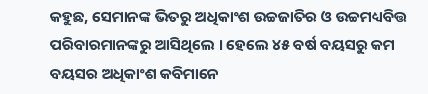କହୁଛ, ସେମାନଙ୍କ ଭିତରୁ ଅଧିକାଂଶ ଉଚ୍ଚଜାତିର ଓ ଉଚ୍ଚମଧ୍ୟବିତ୍ତ ପରିବାରମାନଙ୍କରୁ ଆସିଥିଲେ । ହେଲେ ୪୫ ବର୍ଷ ବୟସରୁ କମ ବୟସର ଅଧିକାଂଶ କବିମାନେ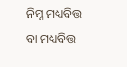ନିମ୍ନ ମଧ୍ୟବିତ୍ତ ବା ମଧ୍ୟବିତ୍ତ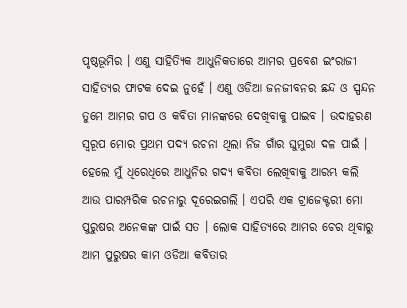ପୃଷ୍ଠଭୂମିର । ଏଣୁ ସାହିତ୍ୟିକ ଆଧୁନିକତାରେ ଆମର ପ୍ରବେଶ ଇଂରାଜୀ ସାହିତ୍ୟର ଫାଟକ ଦେଇ ନୁହେଁ । ଏଣୁ ଓଡିଆ ଜନଜୀବନର ଛନ୍ଦ ଓ ସ୍ପନ୍ଦନ ତୁମେ ଆମର ଗପ ଓ କବିତା ମାନଙ୍କରେ ଦେଖିବାକୁ ପାଇବ । ଉଦାହରଣ ସ୍ୱରୂପ ମୋର ପ୍ରଥମ ପଦ୍ୟ ରଚନା ଥିଲା ନିଜ ଗାଁର ଘୁମୁରା ଦଳ ପାଇଁ । ହେଲେ ମୁଁ ଧିରେଧିରେ ଆଧୁନିର ଗଦ୍ୟ କବିତା ଲେଖିବାକୁ ଆରମ୍ଭ କଲି ଆଉ ପାରମ୍ପରିକ ରଚନାରୁ ଦୂରେଇଗଲି । ଏପରି ଏକ ଟ୍ରାଜେକ୍ଟରୀ ମୋ ପୁରୁଷର ଅନେକଙ୍କ ପାଇଁ ସତ । ଲୋକ ସାହିତ୍ୟରେ ଆମର ଚେର ଥିବାରୁ ଆମ ପୁରୁଷର କାମ ଓଡିଆ କବିତାର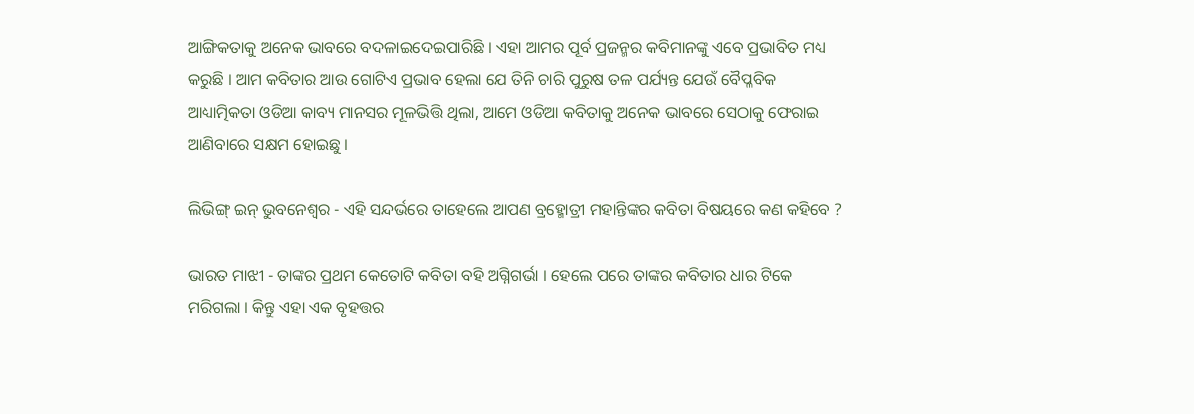ଆଙ୍ଗିକତାକୁ ଅନେକ ଭାବରେ ବଦଳାଇଦେଇପାରିଛି । ଏହା ଆମର ପୂର୍ବ ପ୍ରଜନ୍ମର କବିମାନଙ୍କୁ ଏବେ ପ୍ରଭାବିତ ମଧ୍ୟ କରୁଛି । ଆମ କବିତାର ଆଉ ଗୋଟିଏ ପ୍ରଭାବ ହେଲା ଯେ ତିନି ଚାରି ପୁରୁଷ ତଳ ପର୍ଯ୍ୟନ୍ତ ଯେଉଁ ବୈପ୍ଳବିକ ଆଧ୍ୟାତ୍ମିକତା ଓଡିଆ କାବ୍ୟ ମାନସର ମୂଳଭିତ୍ତି ଥିଲା, ଆମେ ଓଡିଆ କବିତାକୁ ଅନେକ ଭାବରେ ସେଠାକୁ ଫେରାଇ ଆଣିବାରେ ସକ୍ଷମ ହୋଇଛୁ ।

ଲିଭିଙ୍ଗ୍ ଇନ୍ ଭୁବନେଶ୍ୱର - ଏହି ସନ୍ଦର୍ଭରେ ତାହେଲେ ଆପଣ ବ୍ରହ୍ମୋତ୍ରୀ ମହାନ୍ତିଙ୍କର କବିତା ବିଷୟରେ କଣ କହିବେ ?

ଭାରତ ମାଝୀ - ତାଙ୍କର ପ୍ରଥମ କେତୋଟି କବିତା ବହି ଅଗ୍ନିଗର୍ଭା । ହେଲେ ପରେ ତାଙ୍କର କବିତାର ଧାର ଟିକେ ମରିଗଲା । କିନ୍ତୁ ଏହା ଏକ ବୃହତ୍ତର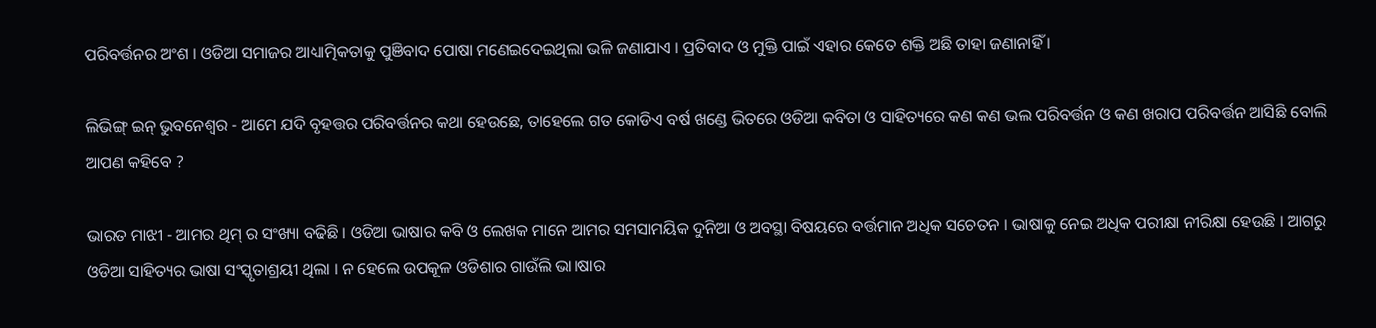ପରିବର୍ତ୍ତନର ଅଂଶ । ଓଡିଆ ସମାଜର ଆଧ୍ୟାତ୍ମିକତାକୁ ପୁଞିବାଦ ପୋଷା ମଣେଇଦେଇଥିଲା ଭଳି ଜଣାଯାଏ । ପ୍ରତିବାଦ ଓ ମୁକ୍ତି ପାଇଁ ଏହାର କେତେ ଶକ୍ତି ଅଛି ତାହା ଜଣାନାହିଁ ।

ଲିଭିଙ୍ଗ୍ ଇନ୍ ଭୁବନେଶ୍ୱର - ଆମେ ଯଦି ବୃହତ୍ତର ପରିବର୍ତ୍ତନର କଥା ହେଉଛେ, ତାହେଲେ ଗତ କୋଡିଏ ବର୍ଷ ଖଣ୍ଡେ ଭିତରେ ଓଡିଆ କବିତା ଓ ସାହିତ୍ୟରେ କଣ କଣ ଭଲ ପରିବର୍ତ୍ତନ ଓ କଣ ଖରାପ ପରିବର୍ତ୍ତନ ଆସିଛି ବୋଲି ଆପଣ କହିବେ ?

ଭାରତ ମାଝୀ - ଆମର ଥିମ୍ ର ସଂଖ୍ୟା ବଢିଛି । ଓଡିଆ ଭାଷାର କବି ଓ ଲେଖକ ମାନେ ଆମର ସମସାମୟିକ ଦୁନିଆ ଓ ଅବସ୍ଥା ବିଷୟରେ ବର୍ତ୍ତମାନ ଅଧିକ ସଚେତନ । ଭାଷାକୁ ନେଇ ଅଧିକ ପରୀକ୍ଷା ନୀରିକ୍ଷା ହେଉଛି । ଆଗରୁ ଓଡିଆ ସାହିତ୍ୟର ଭାଷା ସଂସ୍କୃତାଶ୍ରୟୀ ଥିଲା । ନ ହେଲେ ଉପକୂଳ ଓଡିଶାର ଗାଉଁଲି ଭା।ଷାର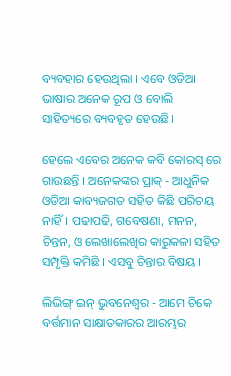ବ୍ୟବହାର ହେଉଥିଲା । ଏବେ ଓଡିଆ ଭାଷାର ଅନେକ ରୂପ ଓ ବୋଲି ସାହିତ୍ୟରେ ବ୍ୟବହୃତ ହେଉଛି।

ହେଲେ ଏବେର ଅନେକ କବି କୋରସ୍ ରେ ଗାଉଛନ୍ତି । ଅନେକଙ୍କର ପ୍ରାକ୍ - ଆଧୁନିକ ଓଡିଆ କାବ୍ୟଜଗତ ସହିତ କିଛି ପରିଚୟ ନାହିଁ। ପଢାପଢି, ଗବେଷଣା, ମନନ, ଚିନ୍ତନ, ଓ ଲେଖାଲେଖିର କାରୁକଳା ସହିତ ସମ୍ପୃକ୍ତି କମିଛି । ଏସବୁ ଚିନ୍ତାର ବିଷୟ ।

ଲିଭିଙ୍ଗ୍ ଇନ୍ ଭୁବନେଶ୍ୱର - ଆମେ ଚିକେ ବର୍ତ୍ତମାନ ସାକ୍ଷାତକାରର ଆରମ୍ଭର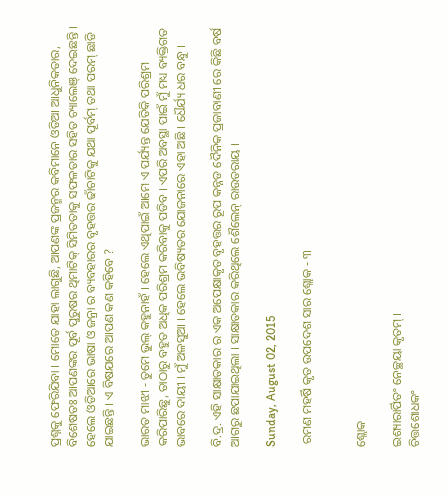ପ୍ରଶ୍ନକୁ ଫେରିଯିବା । ମୋତେ ଯାହା ଲାଗୁଛି, ଆପଣଙ୍କ ପ୍ରଜନ୍ମର କବିମାନେ ଓଡିଆ ଆଧୁନିକତାର, ବିଶେଷତଃ ଆପଣଙ୍କର ପୂର୍ବ ପୁରୁଷର ଥିମାଟିକ୍ ସିମିତତାକୁ ସଫଳତାର ସହିତ ଚ୍ୟାଲେଞ୍ ଦେଇଛନ୍ତି । ହେଲେ ଓଡିଆରେ ଭାଷା ଓ ଜନ୍ରା ର ବ୍ୟବହାରର ବୃହତ୍ତର ଢାଁଚାଟିକୁ ଯଥା ପୂର୍ବମ୍ ତଥା ପରମ୍ ଛାଡି ଯାଇଛନ୍ତି । ଏ ବିଷଯରେ ଆପଣ କଣ କହିବେ ?

ଭାରତ ମାଝୀ - ତୁମେ ଭୁଲ୍ କହୁନାହଁ । ହେଲେ ଏଥିପାଇଁ ଆମେ ଏ ପର୍ଯ୍ୟନ୍ତ ଯେତିକି ପରିଶ୍ରମ କରିପାରିଛୁ, ତାଠାରୁ ବହୁତ ଅଧିକ ପରିଶ୍ରମ କରିବାକୁ ପଡିବ । ଏପରି ଅବସ୍ଥା ପାଇଁ ମୁଁ ମଧ୍ୟ ବ୍ୟକ୍ତିଗତ ଭାବରେ ଦାୟୀ । ମୁଁ ଅଳସୁଆ । ହେଲେ ଭବିଷ୍ୟତର ଯୋଜନାରେ ଏହା ଅଛି । ଧୈର୍ଯ୍ୟ ଧର ବନ୍ଧୁ ।

ବି.ଦ୍ର. ଏହି ସାକ୍ଷାତକାର ର ଏକ ଅପେକ୍ଷାକୃତ ବୃହତ୍ତର ରୂପ କନ୍ନଡ ଦୈନିକ ପ୍ରଜାବାଣୀ ରେ କିଛି ବର୍ଷ ଆଗରୁ ଛପାଯାଇଥିଲା । ସାକ୍ଷାତକାର କରିଥିଲେ ଶୈଲେନ୍ ରାଉତରାୟ ।

Sunday, August 02, 2015

 ରମଣ ମହର୍ଷି କୃତ ଉପଦେଶ ସାର ଶ୍ଲୋକ - ୩


ଶ୍ଲୋକ

ଇଶ୍ୟାରାର୍ପିତଂ ନେଚ୍ଛୟା କୃତମ୍ ।
ଚିତ୍ତଶୋଧକଂ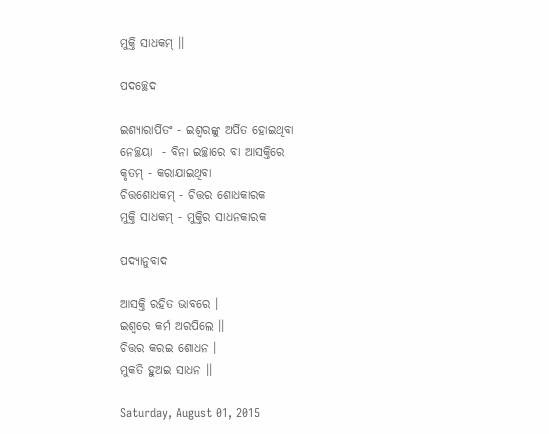ମୁକ୍ତି ସାଧକମ୍ ।।

ପଦଚ୍ଛେଦ

ଇଶ୍ୟାରାର୍ପିତଂ - ଇଶ୍ୱରଙ୍କୁ ଅର୍ପିତ ହୋଇଥିବା
ନେଚ୍ଛୟା  - ବିନା ଇଚ୍ଛାରେ ବା ଆସକ୍ତିରେ
କୃତମ୍ - କରାଯାଇଥିବା
ଚିତ୍ତଶୋଧକମ୍ - ଚିତ୍ତର ଶୋଧକାରକ
ମୁକ୍ତି ସାଧକମ୍ - ମୁକ୍ତିର ସାଧନକାରକ

ପଦ୍ୟାନୁବାଦ

ଆସକ୍ତି ରହିତ ଭାବରେ ।
ଇଶ୍ୱରେ କର୍ମ ଅରପିଲେ ।।
ଚିତ୍ତର କରଇ ଶୋଧନ ।
ମୁକତି ହୁଅଇ ସାଧନ ।।

Saturday, August 01, 2015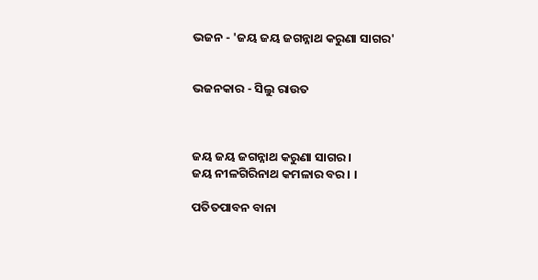ଭଜନ - 'ଜୟ ଜୟ ଜଗନ୍ନାଥ କରୁଣା ସାଗର'


ଭଜନକାର - ସିଲୁ ରାଉତ



ଜୟ ଜୟ ଜଗନ୍ନାଥ କରୁଣା ସାଗର ।
ଜୟ ନୀଳଗିରିନାଥ କମଳାର ବର । ।

ପତିତପାବନ ବାନା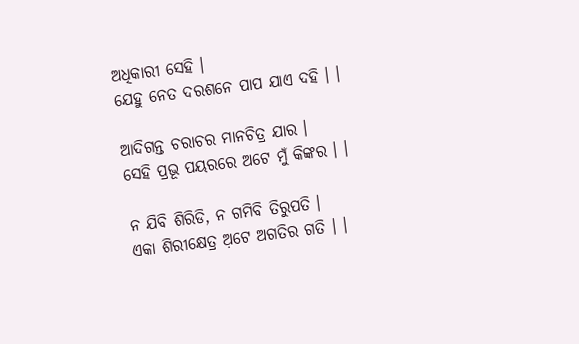ଅଧିକାରୀ ସେହି ।
ଯେହୁ ନେତ ଦରଶନେ ପାପ ଯାଏ ଦହି । ।

ଆଦିଗନ୍ତ ଚରାଚର ମାନଚିତ୍ର ଯାର ।
ସେହି ପ୍ରଭୂ ପୟରରେ ଅଟେ ମୁଁ କିଙ୍କର । ।

ନ ଯିବି ଶିରିଡି, ନ ଗମିବି ତିରୁପତି ।
ଏକା ଶିରୀକ୍ଷେତ୍ର ଅ଼ଟେ ଅଗତିର ଗତି । ।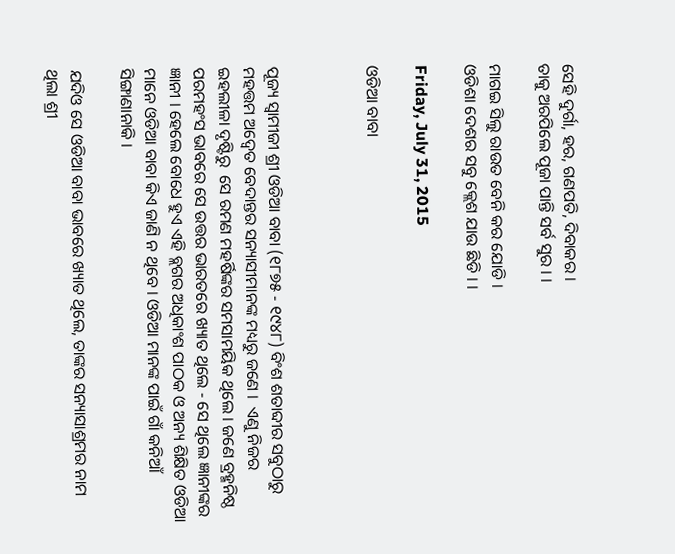ସେହି ଦୁର୍ଗା, ହର, ଗଣପତି, ଦିବାକର ।
ତାକୁ ଅରପିଲେ ପୂଜା ପାନ୍ତି ସର୍ବ ସୁର । ।

ମାଗଇ ସିଲୁ ରାଉତ ବେନି କର ଯୋଡି ।
ଓଡିଶା ଦେଶର ସବୁ କ୍ଲେଶ ଯାଉ ଛିଡି । ।

Friday, July 31, 2015

ଓଡିଆ ବାବା



ପୂଜ୍ୟ ସ୍ୱାମୀଜୀ ଶ୍ରୀ ଓଡିଆ ବାବା (୧୮୭୫ - ୧୯୪୮) ବିଂଶ ଶତାବ୍ଦୀର ସବୁଠାରୁ ମହତ୍ତମ ଅଦ୍ୱେତ ବେଦାନ୍ତର ସନ୍ୟାସୀମାନଙ୍କ ମଧ୍ୟରୁ ଜଣେ ।  ଏଣୁ ନିଜର ଇହଲୀଳା ଦୃଷ୍ଟିରୁ  ସେ ରମଣ ମହର୍ଷିଙ୍କର ସମସାମୟିକ ଥିଲେ । ଜଣେ ବ୍ରହ୍ମନିଷ୍ଠ ପରମହଂସ ଭାବରେ ସେ ଉତ୍ତର ଭାରତରେ ଖ୍ୟାତ ଥିଲେ - ସେ ଥିଲେ ଜ୍ଞାନୀଙ୍କର ଜ୍ଞାନୀ । ହେଲେ ବୋଧେ ହୁଏ ଏହି ବ୍ଲଗର ଅଧିକାଂଶ ପାଠକ ଓ ଅନ୍ୟ ଶିକ୍ଷିତ ଓଡିଆ ମାନେ ଓଡିଆ ବାବା କିଏ ଜାଣି ନ ଥିବେ । ଓଡିଆ ମାନଙ୍କ ପାଇଁ ଗାଁ କନିଆଁ ସିଙ୍ଗାଣାନାକି ।

ଯଦିଓ ସେ ଓଡିଆ ବାବା ଭାବରେ ଖ୍ୟାତ ଥିଲେ, ତାଙ୍କର ସନ୍ୟାସାଶ୍ରମର ନାମ ଥିଲା ଶ୍ରୀ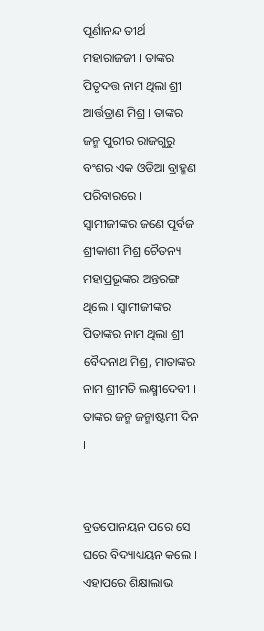ପୂର୍ଣାନନ୍ଦ ତୀର୍ଥ ମହାରାଜଜୀ । ତାଙ୍କର ପିତୃଦତ୍ତ ନାମ ଥିଲା ଶ୍ରୀ ଆର୍ତ୍ତତ୍ରାଣ ମିଶ୍ର । ତାଙ୍କର ଜନ୍ମ ପୁରୀର ରାଜଗୁରୁ ବଂଶର ଏକ ଓଡିଆ ବ୍ରାହ୍ମଣ ପରିବାରରେ । ସ୍ୱାମୀଜୀଙ୍କର ଜଣେ ପୂର୍ବଜ ଶ୍ରୀକାଶୀ ମିଶ୍ର ଚୈତନ୍ୟ ମହାପ୍ରଭୂଙ୍କର ଅନ୍ତରଙ୍ଗ ଥିଲେ । ସ୍ୱାମୀଜୀଙ୍କର ପିତାଙ୍କର ନାମ ଥିଲା ଶ୍ରୀ ବୈଦନାଥ ମିଶ୍ର, ମାତାଙ୍କର ନାମ ଶ୍ରୀମତି ଲକ୍ଷ୍ମୀଦେବୀ । ତାଙ୍କର ଜନ୍ମ ଜନ୍ମାଷ୍ଟମୀ ଦିନ ।


ବ୍ରତପୋନୟନ ପରେ ସେ ଘରେ ବିଦ୍ୟାଧ୍ୟୟନ କଲେ । ଏହାପରେ ଶିକ୍ଷାଲାଭ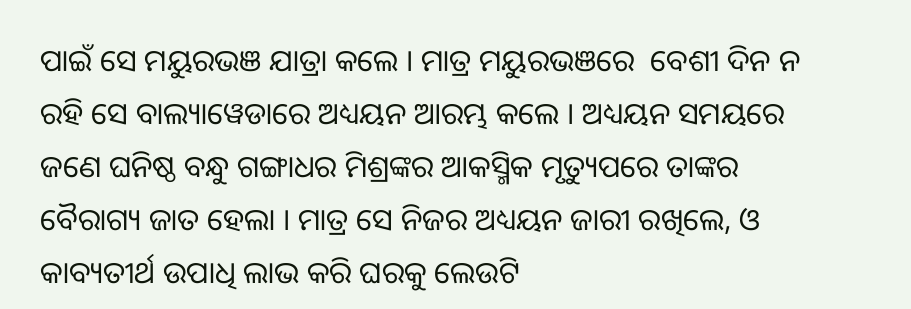ପାଇଁ ସେ ମୟୁରଭଞ ଯାତ୍ରା କଲେ । ମାତ୍ର ମୟୁରଭଞରେ  ବେଶୀ ଦିନ ନ ରହି ସେ ବାଲ୍ୟାୱେଡାରେ ଅଧ୍ୟୟନ ଆରମ୍ଭ କଲେ । ଅଧ୍ୟୟନ ସମୟରେ ଜଣେ ଘନିଷ୍ଠ ବନ୍ଧୁ ଗଙ୍ଗାଧର ମିଶ୍ରଙ୍କର ଆକସ୍ମିକ ମୃତ୍ୟୁପରେ ତାଙ୍କର ବୈରାଗ୍ୟ ଜାତ ହେଲା । ମାତ୍ର ସେ ନିଜର ଅଧ୍ୟୟନ ଜାରୀ ରଖିଲେ, ଓ କାବ୍ୟତୀର୍ଥ ଉପାଧି ଲାଭ କରି ଘରକୁ ଲେଉଟି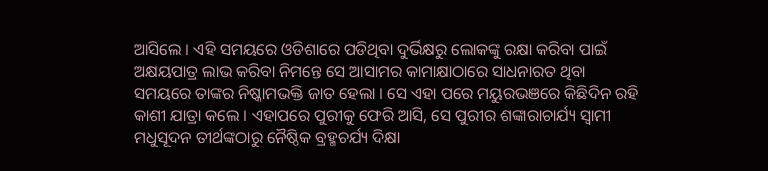ଆସିଲେ । ଏହି ସମୟରେ ଓଡିଶାରେ ପଡିଥିବା ଦୁର୍ଭିକ୍ଷରୁ ଲୋକଙ୍କୁ ରକ୍ଷା କରିବା ପାଇଁ  ଅକ୍ଷୟପାତ୍ର ଲାଭ କରିବା ନିମନ୍ତେ ସେ ଆସାମର କାମାକ୍ଷାଠାରେ ସାଧନାରତ ଥିବା ସମୟରେ ତାଙ୍କର ନିଷ୍କାମଭକ୍ତି ଜାତ ହେଲା । ସେ ଏହା ପରେ ମୟୁରଭଞରେ କିଛିଦିନ ରହି କାଶୀ ଯାତ୍ରା କଲେ । ଏହାପରେ ପୁରୀକୁ ଫେରି ଆସି, ସେ ପୁରୀର ଶଙ୍କାରାଚାର୍ଯ୍ୟ ସ୍ୱାମୀ ମଧୁସୂଦନ ତୀର୍ଥଙ୍କଠାରୁ ନୈଷ୍ଠିକ ବ୍ରହ୍ମଚର୍ଯ୍ୟ ଦିକ୍ଷା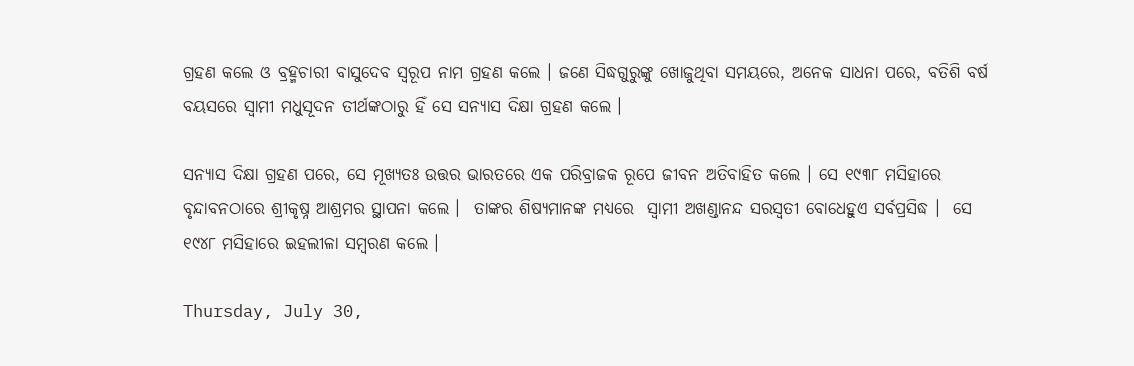ଗ୍ରହଣ କଲେ ଓ ବ୍ରହ୍ମଚାରୀ ବାସୁଦେବ ସ୍ୱରୂପ ନାମ ଗ୍ରହ‌ଣ କଲେ । ଜଣେ ସିଦ୍ଧଗୁରୁଙ୍କୁ ଖୋଜୁଥିବା ସମୟରେ, ଅନେକ ସାଧନା ପରେ, ବତିଶି ବର୍ଷ ବୟସରେ ସ୍ୱାମୀ ମଧୁସୂଦନ ତୀର୍ଥଙ୍କଠାରୁ ହିଁ ସେ ସନ୍ୟାସ ଦିକ୍ଷା ଗ୍ରହଣ କଲେ ।

ସନ୍ୟାସ ଦିକ୍ଷା ଗ୍ରହଣ ପରେ, ସେ ମୂଖ୍ୟତଃ ଉତ୍ତର ଭାରତରେ ଏକ ପରିବ୍ରାଜକ ରୂପେ ଜୀବନ ଅତିବାହିତ କଲେ । ସେ ୧୯୩୮ ମସିହାରେ ବୃନ୍ଦାବନଠାରେ ଶ୍ରୀକୃଷ୍ନ ଆଶ୍ରମର ସ୍ଥାପନା କଲେ ।  ତାଙ୍କର ଶିଷ୍ୟମାନଙ୍କ ମଧ୍ୟରେ  ସ୍ୱାମୀ ଅଖଣ୍ଡାନନ୍ଦ ସରସ୍ୱତୀ ବୋଧେହୁଏ ସର୍ବପ୍ରସିଦ୍ଧ ।  ସେ ୧୯୪୮ ମସିହାରେ ଇହଲୀଳା ସମ୍ବରଣ କଲେ ।

Thursday, July 30,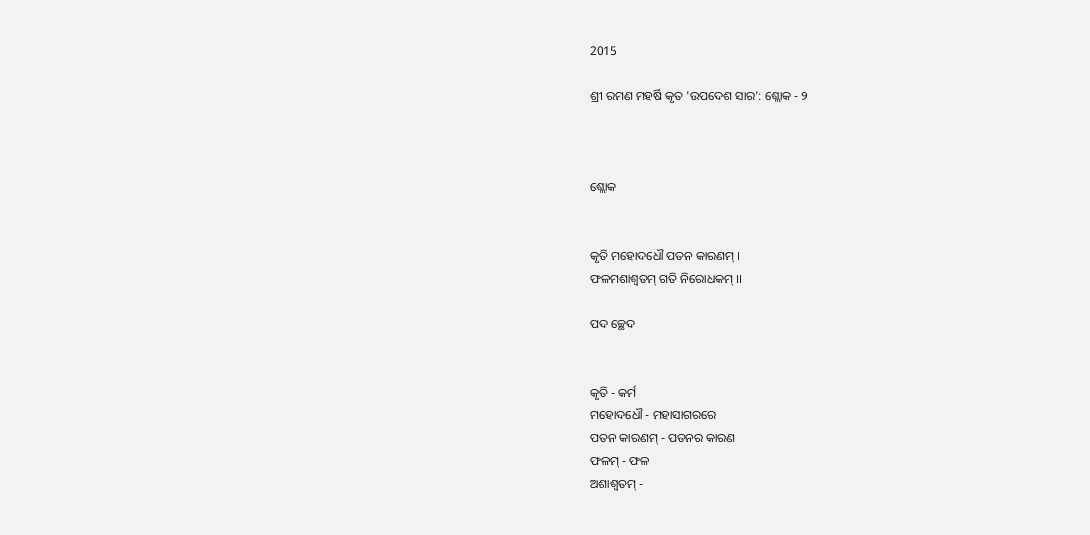2015

ଶ୍ରୀ ରମଣ ମହର୍ଷି କୃତ 'ଉପଦେଶ ସାର': ଶ୍ଲୋକ - ୨



ଶ୍ଲୋକ


କୃତି ମହୋଦଧୌ ପତନ କାରଣମ୍ ।
ଫଳମଶାଶ୍ୱତମ୍ ଗତି ନିରୋଧକମ୍ ।।

ପଦ ଚ୍ଛେଦ


କୃତି - କର୍ମ
ମହୋଦଧୌ - ମହାସାଗରରେ
ପତନ କାରଣମ୍ - ପତନର କାରଣ
ଫଳମ୍ - ଫଳ
ଅଶାଶ୍ୱତମ୍ -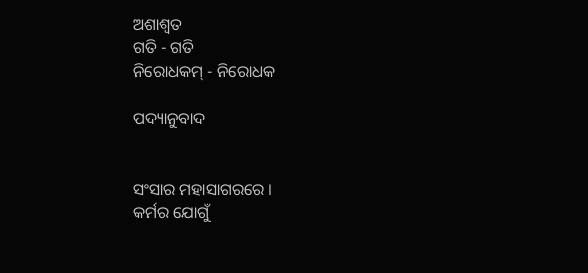ଅଶାଶ୍ୱତ
ଗତି - ଗତି
ନିରୋଧକମ୍ - ନିରୋଧକ

ପଦ୍ୟାନୁବାଦ


ସଂସାର ମହାସାଗରରେ ।
କର୍ମର ଯୋଗୁଁ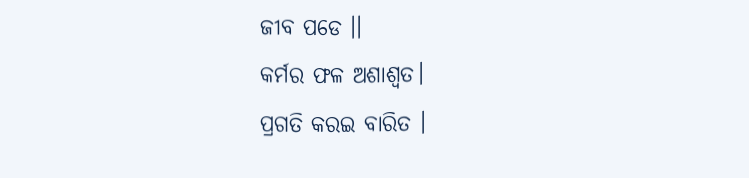ଜୀବ ପଡେ ।।
କର୍ମର ଫଳ ଅଶାଶ୍ୱତ।
ପ୍ରଗତି କରଇ ବାରିତ ।